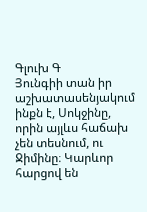Գլուխ Գ
Յունգիի տան իր աշխատասենյակում ինքն է, Սոկջինը, որին այլևս հաճախ չեն տեսնում, ու Ջիմինը։ Կարևոր հարցով են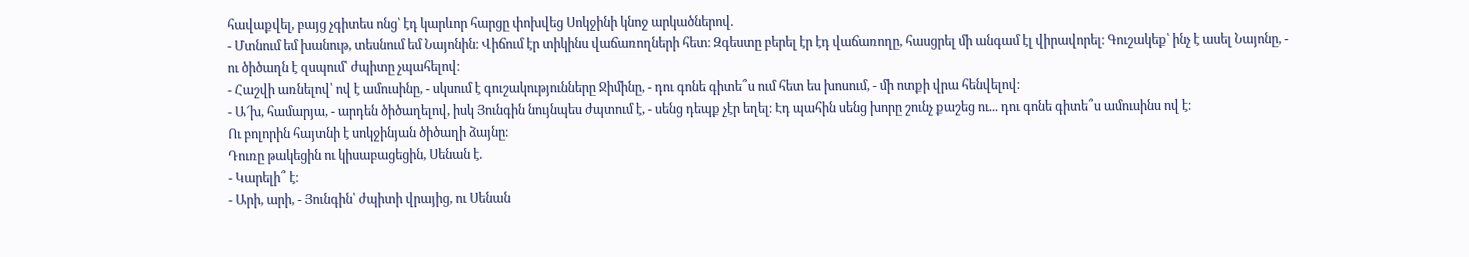հավաքվել, բայց չգիտես ոնց՝ էդ կարևոր հարցը փոխվեց Սոկջինի կնոջ արկածներով.
- Մտնում եմ խանութ, տեսնում եմ Նայոնին։ Վիճում էր տիկինս վաճառողների հետ։ Զգեստը բերել էր էդ վաճառողը, հասցրել մի անգամ էլ վիրավորել։ Գուշակեք՝ ինչ է ասել Նայոնը, - ու ծիծաղն է զսպում՝ ժպիտը չպահելով։
- Հաշվի առնելով՝ ով է ամուսինը, - սկսում է գուշակությունները Ջիմինը, - դու գոնե գիտե՞ս ում հետ ես խոսում, - մի ոտքի վրա հենվելով։
- Ա՜խ, համարյա, - արդեն ծիծաղելով, իսկ Յունգին նույնպես ժպտում է, - սենց դեպք չէր եղել։ Էդ պահին սենց խորը շունչ քաշեց ու... դու գոնե գիտե՞ս ամուսինս ով է։
Ու բոլորին հայտնի է սոկջինյան ծիծաղի ձայնը։
Դուռը թակեցին ու կիսաբացեցին, Սենան է.
- Կարելի՞ է։
- Արի, արի, - Յունգին՝ ժպիտի վրայից, ու Սենան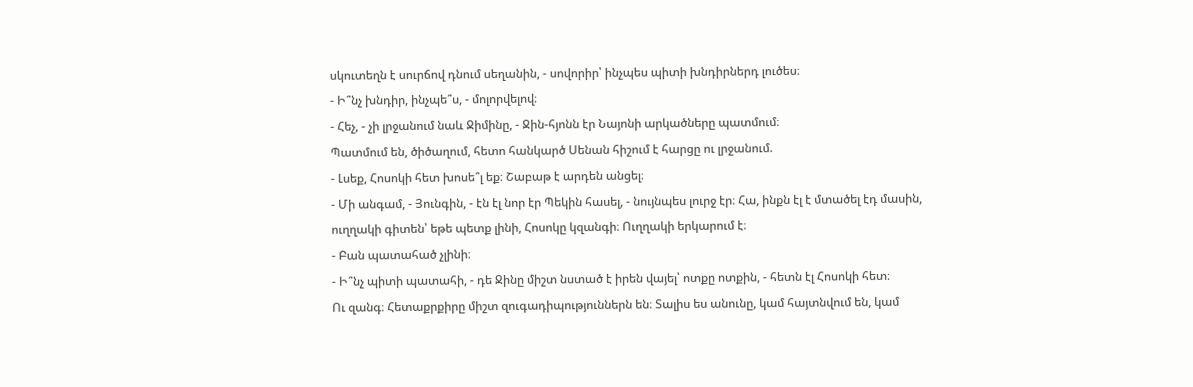սկուտեղն է սուրճով դնում սեղանին, - սովորիր՝ ինչպես պիտի խնդիրներդ լուծես։
- Ի՞նչ խնդիր, ինչպե՞ս, - մոլորվելով։
- Հեչ, - չի լրջանում նաև Ջիմինը, - Ջին-հյոնն էր Նայոնի արկածները պատմում։
Պատմում են, ծիծաղում, հետո հանկարծ Սենան հիշում է հարցը ու լրջանում.
- Լսեք, Հոսոկի հետ խոսե՞լ եք։ Շաբաթ է արդեն անցել։
- Մի անգամ, - Յունգին, - էն էլ նոր էր Պեկին հասել, - նույնպես լուրջ էր։ Հա, ինքն էլ է մտածել էդ մասին, ուղղակի գիտեն՝ եթե պետք լինի, Հոսոկը կզանգի։ Ուղղակի երկարում է։
- Բան պատահած չլինի։
- Ի՞նչ պիտի պատահի, - դե Ջինը միշտ նստած է իրեն վայել՝ ոտքը ոտքին, - հետն էլ Հոսոկի հետ։
Ու զանգ։ Հետաքրքիրը միշտ զուգադիպություններն են։ Տալիս ես անունը, կամ հայտնվում են, կամ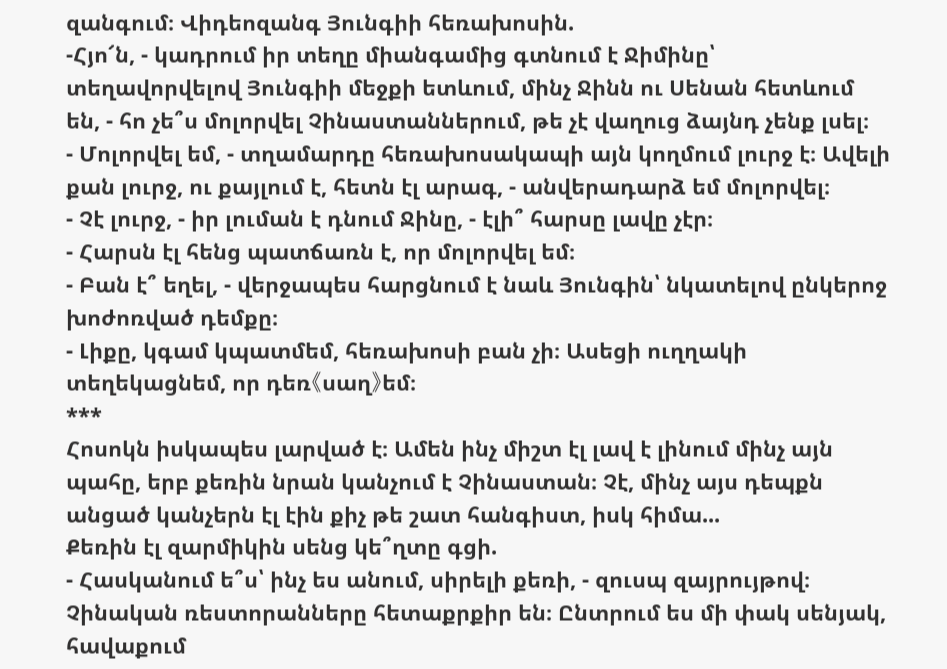զանգում։ Վիդեոզանգ Յունգիի հեռախոսին.
-Հյո՜ն, - կադրում իր տեղը միանգամից գտնում է Ջիմինը՝ տեղավորվելով Յունգիի մեջքի ետևում, մինչ Ջինն ու Սենան հետևում են, - հո չե՞ս մոլորվել Չինաստաններում, թե չէ վաղուց ձայնդ չենք լսել։
- Մոլորվել եմ, - տղամարդը հեռախոսակապի այն կողմում լուրջ է։ Ավելի քան լուրջ, ու քայլում է, հետն էլ արագ, - անվերադարձ եմ մոլորվել։
- Չէ լուրջ, - իր լուման է դնում Ջինը, - էլի՞ հարսը լավը չէր։
- Հարսն էլ հենց պատճառն է, որ մոլորվել եմ։
- Բան է՞ եղել, - վերջապես հարցնում է նաև Յունգին՝ նկատելով ընկերոջ խոժոռված դեմքը։
- Լիքը, կգամ կպատմեմ, հեռախոսի բան չի։ Ասեցի ուղղակի տեղեկացնեմ, որ դեռ《սաղ》եմ։
***
Հոսոկն իսկապես լարված է։ Ամեն ինչ միշտ էլ լավ է լինում մինչ այն պահը, երբ քեռին նրան կանչում է Չինաստան։ Չէ, մինչ այս դեպքն անցած կանչերն էլ էին քիչ թե շատ հանգիստ, իսկ հիմա...
Քեռին էլ զարմիկին սենց կե՞ղտը գցի.
- Հասկանում ե՞ս՝ ինչ ես անում, սիրելի քեռի, - զուսպ զայրույթով։
Չինական ռեստորանները հետաքրքիր են։ Ընտրում ես մի փակ սենյակ, հավաքում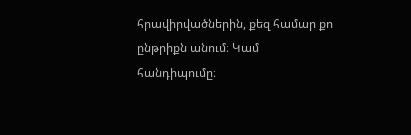հրավիրվածներին, քեզ համար քո ընթրիքն անում։ Կամ հանդիպումը։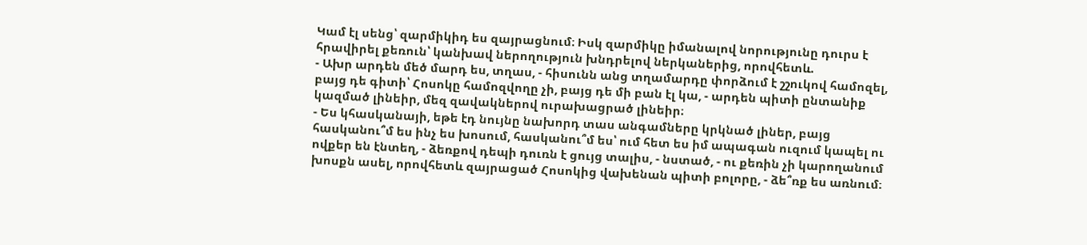Կամ էլ սենց՝ զարմիկիդ ես զայրացնում։ Իսկ զարմիկը իմանալով նորությունը դուրս է հրավիրել քեռուն՝ կանխավ ներողություն խնդրելով ներկաներից, որովհետև.
- Ախր արդեն մեծ մարդ ես, տղաս, - հիսունն անց տղամարդը փորձում է շշուկով համոզել, բայց դե գիտի՝ Հոսոկը համոզվողը չի, բայց դե մի բան էլ կա, - արդեն պիտի ընտանիք կազմած լինեիր, մեզ զավակներով ուրախացրած լինեիր։
- Ես կհասկանայի, եթե էդ նույնը նախորդ տաս անգամները կրկնած լիներ, բայց հասկանու՞մ ես ինչ ես խոսում, հասկանու՞մ ես՝ ում հետ ես իմ ապագան ուզում կապել ու ովքեր են էնտեղ, - ձեռքով դեպի դուռն է ցույց տալիս, - նստած, - ու քեռին չի կարողանում խոսքն ասել, որովհետև զայրացած Հոսոկից վախենան պիտի բոլորը, - ձե՞ռք ես առնում։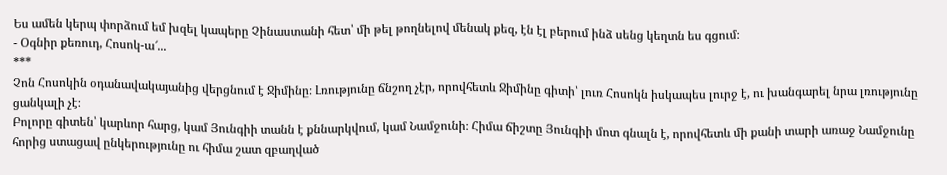Ես ամեն կերպ փորձում եմ խզել կապերը Չինաստանի հետ՝ մի թել թողնելով մենակ քեզ, էն էլ բերում ինձ սենց կեղտն ես գցում։
- Օգնիր քեռուդ, Հոսոկ-ա՜...
***
Չոն Հոսոկին օդանավակայանից վերցնում է Ջիմինը։ Լռությունը ճնշող չէր, որովհետև Ջիմինը գիտի՝ լուռ Հոսոկն իսկապես լուրջ է, ու խանգարել նրա լռությունը ցանկալի չէ։
Բոլորը գիտեն՝ կարևոր հարց, կամ Յունգիի տանն է քննարկվում, կամ Նամջունի։ Հիմա ճիշտը Յունգիի մոտ գնալն է, որովհետև մի քանի տարի առաջ Նամջունը հորից ստացավ ընկերությունը ու հիմա շատ զբաղված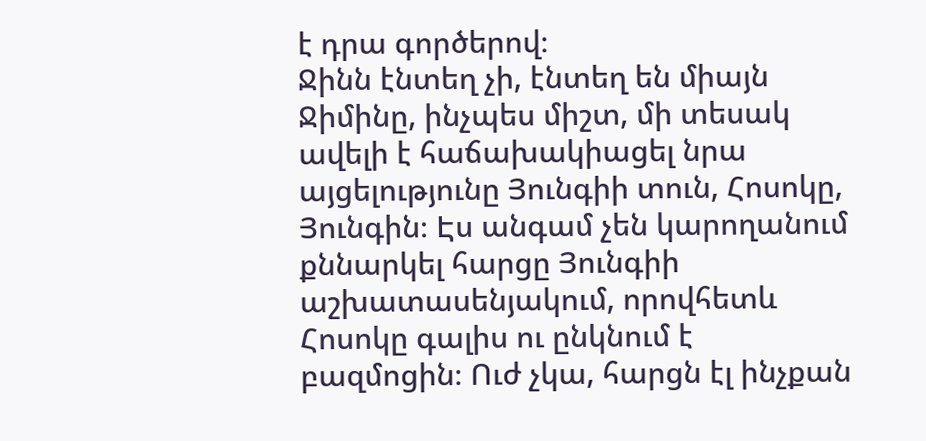է դրա գործերով։
Ջինն էնտեղ չի, էնտեղ են միայն Ջիմինը, ինչպես միշտ, մի տեսակ ավելի է հաճախակիացել նրա այցելությունը Յունգիի տուն, Հոսոկը, Յունգին։ Էս անգամ չեն կարողանում քննարկել հարցը Յունգիի աշխատասենյակում, որովհետև Հոսոկը գալիս ու ընկնում է բազմոցին։ Ուժ չկա, հարցն էլ ինչքան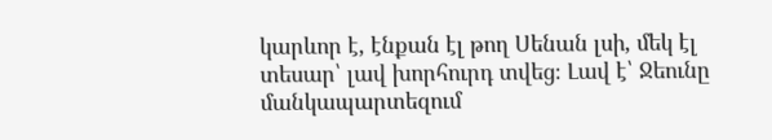կարևոր է, էնքան էլ թող Սենան լսի, մեկ էլ տեսար՝ լավ խորհուրդ տվեց։ Լավ է՝ Ջեունը մանկապարտեզում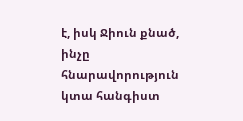է, իսկ Ջիուն քնած, ինչը հնարավորություն կտա հանգիստ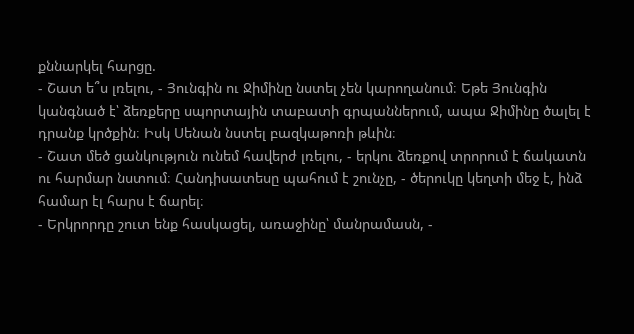քննարկել հարցը.
- Շատ ե՞ս լռելու, - Յունգին ու Ջիմինը նստել չեն կարողանում։ Եթե Յունգին կանգնած է՝ ձեռքերը սպորտային տաբատի գրպաններում, ապա Ջիմինը ծալել է դրանք կրծքին։ Իսկ Սենան նստել բազկաթոռի թևին։
- Շատ մեծ ցանկություն ունեմ հավերժ լռելու, - երկու ձեռքով տրորում է ճակատն ու հարմար նստում։ Հանդիսատեսը պահում է շունչը, - ծերուկը կեղտի մեջ է, ինձ համար էլ հարս է ճարել։
- Երկրորդը շուտ ենք հասկացել, առաջինը՝ մանրամասն, -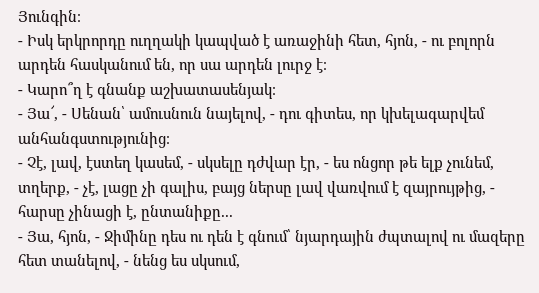Յունգին։
- Իսկ երկրորդը ուղղակի կապված է առաջինի հետ, հյոն, - ու բոլորն արդեն հասկանում են, որ սա արդեն լուրջ է։
- Կարո՞ղ է գնանք աշխատասենյակ։
- Յա՜, - Սենան՝ ամուսնուն նայելով, - դու գիտես, որ կխելագարվեմ անհանգստությունից։
- Չէ, լավ, էստեղ կասեմ, - սկսելը դժվար էր, - ես ոնցոր թե ելք չունեմ, տղերք, - չէ, լացը չի գալիս, բայց ներսը լավ վառվում է զայրույթից, - հարսը չինացի է, ընտանիքը...
- Յա, հյոն, - Ջիմինը դես ու դեն է գնում՝ նյարդային ժպտալով ու մազերը հետ տանելով, - նենց ես սկսում,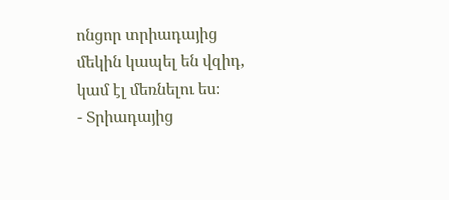ոնցոր տրիադայից մեկին կապել են վզիդ, կամ էլ մեռնելու ես։
- Տրիադայից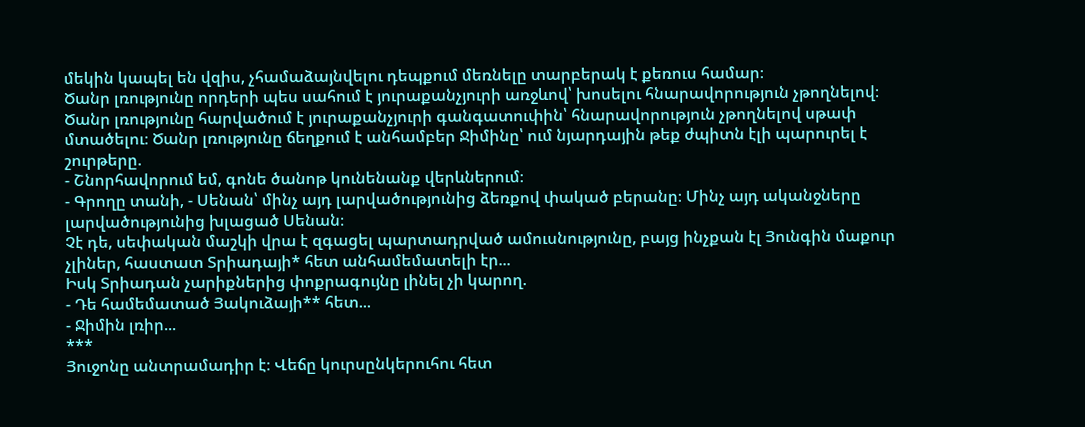մեկին կապել են վզիս, չհամաձայնվելու դեպքում մեռնելը տարբերակ է քեռուս համար։
Ծանր լռությունը որդերի պես սահում է յուրաքանչյուրի առջևով՝ խոսելու հնարավորություն չթողնելով։ Ծանր լռությունը հարվածում է յուրաքանչյուրի գանգատուփին՝ հնարավորություն չթողնելով սթափ մտածելու։ Ծանր լռությունը ճեղքում է անհամբեր Ջիմինը՝ ում նյարդային թեք ժպիտն էլի պարուրել է շուրթերը.
- Շնորհավորում եմ, գոնե ծանոթ կունենանք վերևներում։
- Գրողը տանի, - Սենան՝ մինչ այդ լարվածությունից ձեռքով փակած բերանը։ Մինչ այդ ականջները լարվածությունից խլացած Սենան։
Չէ դե, սեփական մաշկի վրա է զգացել պարտադրված ամուսնությունը, բայց ինչքան էլ Յունգին մաքուր չլիներ, հաստատ Տրիադայի* հետ անհամեմատելի էր...
Իսկ Տրիադան չարիքներից փոքրագույնը լինել չի կարող.
- Դե համեմատած Յակուձայի** հետ...
- Ջիմին լռիր...
***
Յուջոնը անտրամադիր է։ Վեճը կուրսընկերուհու հետ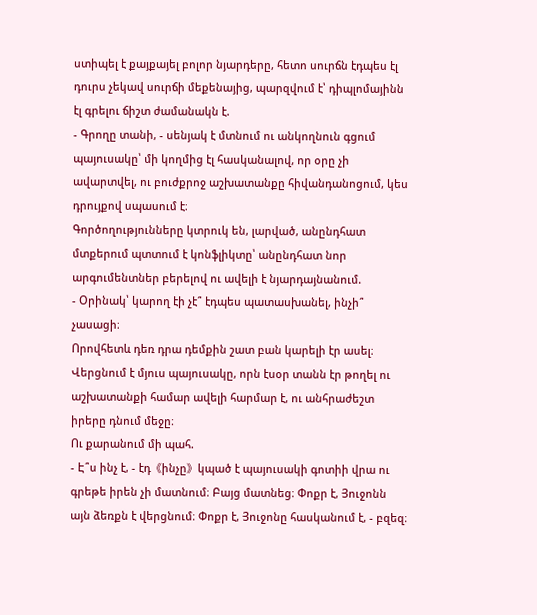ստիպել է քայքայել բոլոր նյարդերը, հետո սուրճն էդպես էլ դուրս չեկավ սուրճի մեքենայից, պարզվում է՝ դիպլոմայինն էլ գրելու ճիշտ ժամանակն է.
- Գրողը տանի, - սենյակ է մտնում ու անկողնուն գցում պայուսակը՝ մի կողմից էլ հասկանալով, որ օրը չի ավարտվել, ու բուժքրոջ աշխատանքը հիվանդանոցում, կես դրույքով սպասում է։
Գործողությունները կտրուկ են, լարված, անընդհատ մտքերում պտտում է կոնֆլիկտը՝ անընդհատ նոր արգումենտներ բերելով ու ավելի է նյարդայնանում.
- Օրինակ՝ կարող էի չէ՞ էդպես պատասխանել, ինչի՞ չասացի։
Որովհետև դեռ դրա դեմքին շատ բան կարելի էր ասել։
Վերցնում է մյուս պայուսակը, որն էսօր տանն էր թողել ու աշխատանքի համար ավելի հարմար է, ու անհրաժեշտ իրերը դնում մեջը։
Ու քարանում մի պահ.
- Է՞ս ինչ է, - էդ《ինչը》կպած է պայուսակի գոտիի վրա ու գրեթե իրեն չի մատնում։ Բայց մատնեց։ Փոքր է, Յուջոնն այն ձեռքն է վերցնում։ Փոքր է, Յուջոնը հասկանում է, - բզեզ։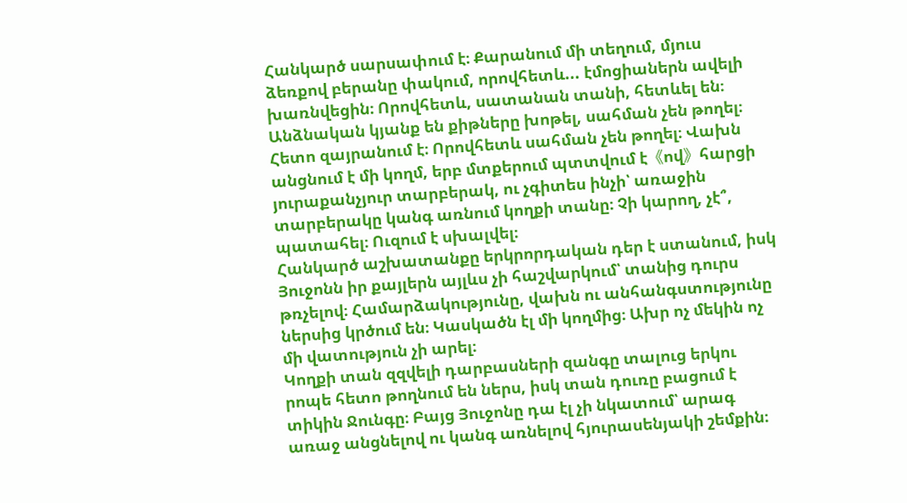Հանկարծ սարսափում է։ Քարանում մի տեղում, մյուս ձեռքով բերանը փակում, որովհետև... էմոցիաներն ավելի խառնվեցին։ Որովհետև, սատանան տանի, հետևել են։ Անձնական կյանք են քիթները խոթել, սահման չեն թողել։ Հետո զայրանում է։ Որովհետև սահման չեն թողել։ Վախն անցնում է մի կողմ, երբ մտքերում պտտվում է《ով》հարցի յուրաքանչյուր տարբերակ, ու չգիտես ինչի՝ առաջին տարբերակը կանգ առնում կողքի տանը։ Չի կարող, չէ՞, պատահել։ Ուզում է սխալվել։
Հանկարծ աշխատանքը երկրորդական դեր է ստանում, իսկ Յուջոնն իր քայլերն այլևս չի հաշվարկում՝ տանից դուրս թռչելով։ Համարձակությունը, վախն ու անհանգստությունը ներսից կրծում են։ Կասկածն էլ մի կողմից։ Ախր ոչ մեկին ոչ մի վատություն չի արել։
Կողքի տան զզվելի դարբասների զանգը տալուց երկու րոպե հետո թողնում են ներս, իսկ տան դուռը բացում է տիկին Ջունգը։ Բայց Յուջոնը դա էլ չի նկատում՝ արագ առաջ անցնելով ու կանգ առնելով հյուրասենյակի շեմքին։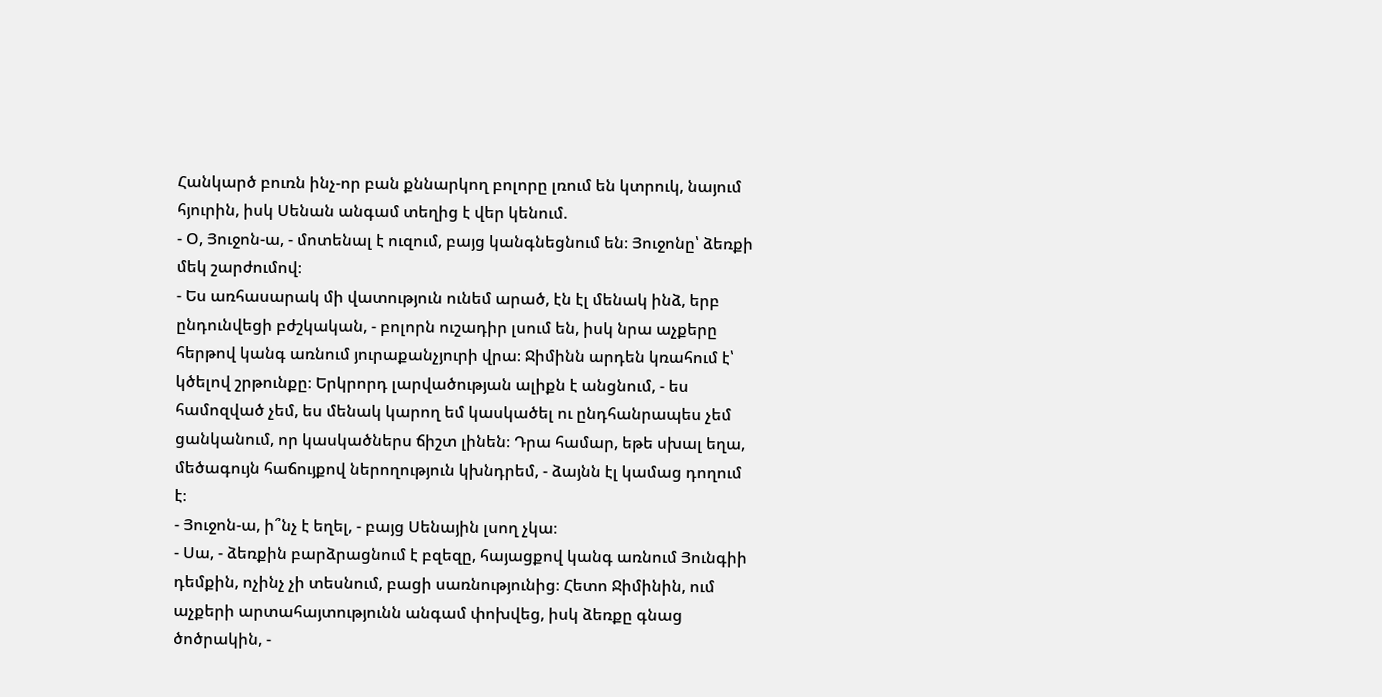Հանկարծ բուռն ինչ-որ բան քննարկող բոլորը լռում են կտրուկ, նայում հյուրին, իսկ Սենան անգամ տեղից է վեր կենում.
- Օ, Յուջոն-ա, - մոտենալ է ուզում, բայց կանգնեցնում են։ Յուջոնը՝ ձեռքի մեկ շարժումով։
- Ես առհասարակ մի վատություն ունեմ արած, էն էլ մենակ ինձ, երբ ընդունվեցի բժշկական, - բոլորն ուշադիր լսում են, իսկ նրա աչքերը հերթով կանգ առնում յուրաքանչյուրի վրա։ Ջիմինն արդեն կռահում է՝ կծելով շրթունքը։ Երկրորդ լարվածության ալիքն է անցնում, - ես համոզված չեմ, ես մենակ կարող եմ կասկածել ու ընդհանրապես չեմ ցանկանում, որ կասկածներս ճիշտ լինեն։ Դրա համար, եթե սխալ եղա, մեծագույն հաճույքով ներողություն կխնդրեմ, - ձայնն էլ կամաց դողում է։
- Յուջոն-ա, ի՞նչ է եղել, - բայց Սենային լսող չկա։
- Սա, - ձեռքին բարձրացնում է բզեզը, հայացքով կանգ առնում Յունգիի դեմքին, ոչինչ չի տեսնում, բացի սառնությունից։ Հետո Ջիմինին, ում աչքերի արտահայտությունն անգամ փոխվեց, իսկ ձեռքը գնաց ծոծրակին, -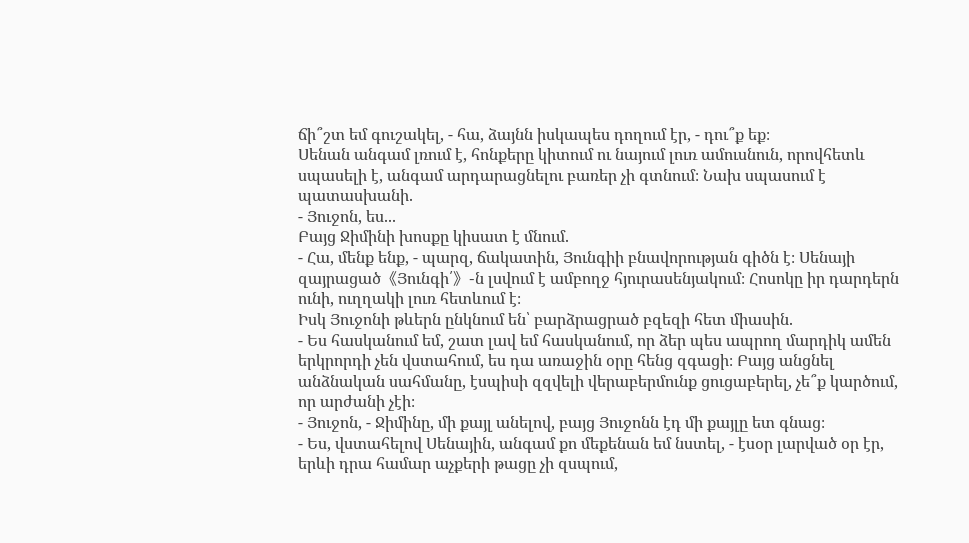ճի՞շտ եմ գուշակել, - հա, ձայնն իսկապես դողում էր, - դու՞ք եք։
Սենան անգամ լռում է, հոնքերը կիտում ու նայում լուռ ամուսնուն, որովհետև սպասելի է, անգամ արդարացնելու բառեր չի գտնում։ Նախ սպասում է պատասխանի.
- Յուջոն, ես...
Բայց Ջիմինի խոսքը կիսատ է մնում.
- Հա, մենք ենք, - պարզ, ճակատին, Յունգիի բնավորության գիծն է։ Սենայի զայրացած《Յունգի՛》-ն լսվում է ամբողջ հյուրասենյակում։ Հոսոկը իր դարդերն ունի, ուղղակի լուռ հետևում է։
Իսկ Յուջոնի թևերն ընկնում են՝ բարձրացրած բզեզի հետ միասին.
- Ես հասկանում եմ, շատ լավ եմ հասկանում, որ ձեր պես ապրող մարդիկ ամեն երկրորդի չեն վստահում, ես դա առաջին օրը հենց զգացի։ Բայց անցնել անձնական սահմանը, էսպիսի զզվելի վերաբերմունք ցուցաբերել, չե՞ք կարծում, որ արժանի չէի։
- Յուջոն, - Ջիմինը, մի քայլ անելով, բայց Յուջոնն էդ մի քայլը ետ գնաց։
- Ես, վստահելով Սենային, անգամ քո մեքենան եմ նստել, - էսօր լարված օր էր, երևի դրա համար աչքերի թացը չի զսպում,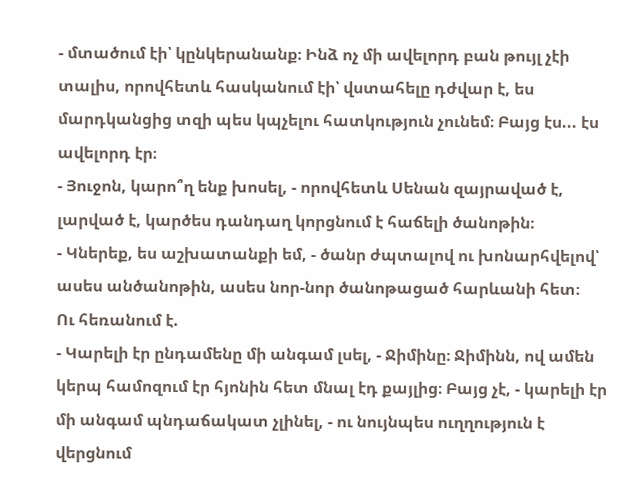- մտածում էի՝ կընկերանանք։ Ինձ ոչ մի ավելորդ բան թույլ չէի տալիս, որովհետև հասկանում էի՝ վստահելը դժվար է, ես մարդկանցից տզի պես կպչելու հատկություն չունեմ։ Բայց էս... էս ավելորդ էր։
- Յուջոն, կարո՞ղ ենք խոսել, - որովհետև Սենան զայրաված է, լարված է, կարծես դանդաղ կորցնում է հաճելի ծանոթին։
- Կներեք, ես աշխատանքի եմ, - ծանր ժպտալով ու խոնարհվելով՝ ասես անծանոթին, ասես նոր-նոր ծանոթացած հարևանի հետ։
Ու հեռանում է.
- Կարելի էր ընդամենը մի անգամ լսել, - Ջիմինը։ Ջիմինն, ով ամեն կերպ համոզում էր հյոնին հետ մնալ էդ քայլից։ Բայց չէ, - կարելի էր մի անգամ պնդաճակատ չլինել, - ու նույնպես ուղղություն է վերցնում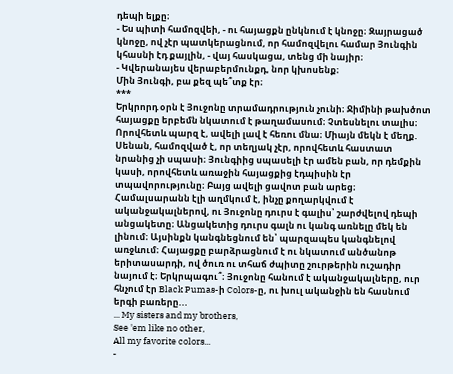դեպի ելքը։
- Ես պիտի համոզվեի, - ու հայացքն ընկնում է կնոջը։ Զայրացած կնոջը, ով չէր պատկերացնում, որ համոզվելու համար Յունգին կհասնի էդ քայլին, - վայ հասկացա, տենց մի նայիր։
- Կվերանայես վերաբերմունքդ, նոր կխոսենք։
Մին Յունգի, բա քեզ պե՞տք էր։
***
Երկրորդ օրն է Յուջոնը տրամադրություն չունի։ Ջիմինի թախծոտ հայացքը երբեմն նկատում է թաղամասում։ Չտեսնելու տալիս։ Որովհետև պարզ է, ավելի լավ է հեռու մնա։ Միայն մեկն է մեղք. Սենան, համոզված է, որ տեղյակ չէր, որովհետև հաստատ նրանից չի սպասի։ Յունգիից սպասելի էր ամեն բան, որ դեմքին կասի, որովհետև առաջին հայացքից էդպիսին էր տպավորությունը։ Բայց ավելի ցավոտ բան արեց։
Համալսարանն էլի աղմկում է, ինչը քողարկվում է ականջակալներով, ու Յուջոնը դուրս է գալիս՝ շարժվելով դեպի անցակետը։ Անցակետից դուրս գալն ու կանգ առնելը մեկ են լինում։ Այսինքն կանգնեցնում են՝ պարզապես կանգնելով առջևում։ Հայացքը բարձրացնում է ու նկատում անծանոթ երիտասարդի, ով ծուռ ու տհաճ ժպիտը շուրթերին ուշադիր նայում է։ Երկրպագու՞։ Յուջոնը հանում է ականջակալները, ուր հնչում էր Black Pumas-ի Colors-ը, ու խուլ ականջին են հասնում երգի բառերը...
... My sisters and my brothers,
See 'em like no other,
All my favorite colors...
-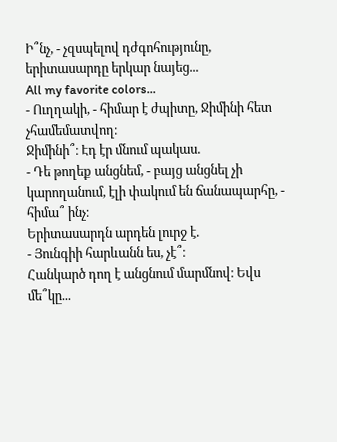Ի՞նչ, - չզսպելով դժգոհությունը, երիտասարդը երկար նայեց...
All my favorite colors...
- Ուղղակի, - հիմար է ժպիտը, Ջիմինի հետ չհամեմատվող։
Ջիմինի՞։ Էդ էր մնում պակաս.
- Դե թողեք անցնեմ, - բայց անցնել չի կարողանում, էլի փակում են ճանապարհը, - հիմա՞ ինչ։
Երիտասարդն արդեն լուրջ է.
- Յունգիի հարևանն ես, չէ՞։
Հանկարծ դող է անցնում մարմնով։ Եվս մե՞կը...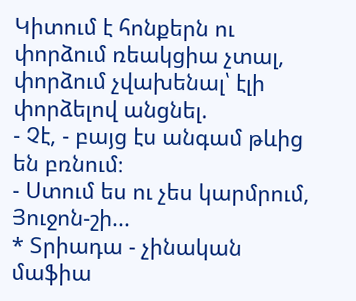Կիտում է հոնքերն ու փորձում ռեակցիա չտալ, փորձում չվախենալ՝ էլի փորձելով անցնել.
- Չէ, - բայց էս անգամ թևից են բռնում։
- Ստում ես ու չես կարմրում, Յուջոն-շի...
* Տրիադա - չինական մաֆիա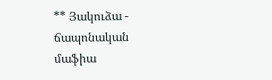** Յակուձա - ճապոնական մաֆիա